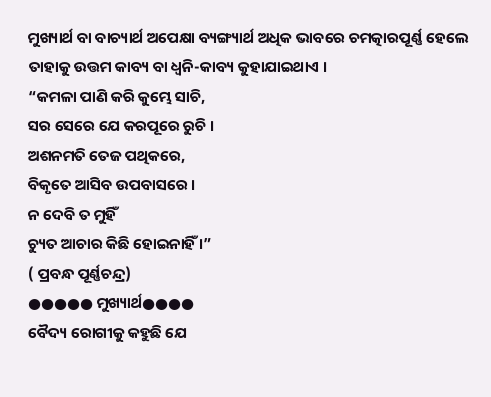ମୁଖ୍ୟାର୍ଥ ବା ବାଚ୍ୟାର୍ଥ ଅପେକ୍ଷା ବ୍ୟଙ୍ଗ୍ୟାର୍ଥ ଅଧିକ ଭାବରେ ଚମତ୍କାରପୂର୍ଣ୍ଣ ହେଲେ
ତାହାକୁ ଉତ୍ତମ କାବ୍ୟ ବା ଧ୍ବନି-କାବ୍ୟ କୁହାଯାଇଥାଏ ।
“କମଳା ପାଣି କରି କୁମ୍ଭେ ସାଚି,
ସର ସେରେ ଯେ କରପୂରେ ରୁଚି ।
ଅଶନମତି ତେଜ ପଥିକରେ,
ବିକୃତେ ଆସିବ ଉପବାସରେ ।
ନ ଦେବି ତ ମୁହିଁ
ଚ୍ୟୁତ ଆଚାର କିଛି ହୋଇନାହିଁ ।”
( ପ୍ରବନ୍ଧ ପୂର୍ଣ୍ଣଚନ୍ଦ୍ର)
●●●●● ମୁଖ୍ୟାର୍ଥ●●●●
ବୈଦ୍ୟ ରୋଗୀକୁ କହୁଛି ଯେ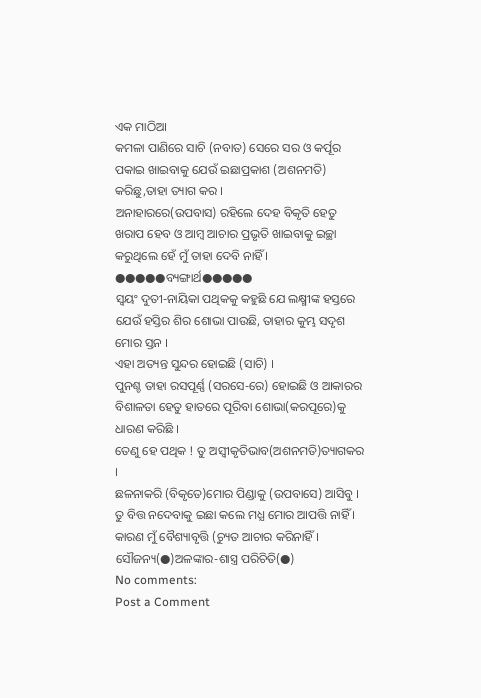ଏକ ମାଠିଆ
କମଳା ପାଣିରେ ସାଚି (ନବାତ) ସେରେ ସର ଓ କର୍ପୂର ପକାଇ ଖାଇବାକୁ ଯେଉଁ ଇଛାପ୍ରକାଶ (ଅଶନମତି) କରିଛୁ,ତାହା ତ୍ୟାଗ କର ।
ଅନାହାରରେ(ଉପବାସ) ରହିଲେ ଦେହ ବିକୃତି ହେତୁ ଖରାପ ହେବ ଓ ଆମ୍ବ ଆଚାର ପ୍ରଭୃତି ଖାଇବାକୁ ଇଚ୍ଛା କରୁଥିଲେ ହେଁ ମୁଁ ତାହା ଦେବି ନାହିଁ ।
●●●●●ବ୍ୟଙ୍ଗାର୍ଥ●●●●●
ସ୍ବୟଂ ଦୁତୀ-ନାୟିକା ପଥିକକୁ କହୁଛି ଯେ ଲକ୍ଷ୍ମୀଙ୍କ ହସ୍ତରେ ଯେଉଁ ହସ୍ତିର ଶିର ଶୋଭା ପାଉଛି, ତାହାର କୁମ୍ଭ ସଦୃଶ ମୋର ସ୍ତନ ।
ଏହା ଅତ୍ୟନ୍ତ ସୁନ୍ଦର ହୋଇଛି (ସାଚି) ।
ପୁନଶ୍ଚ ତାହା ରସପୂର୍ଣ୍ଣ (ସରସେ-ରେ) ହୋଇଛି ଓ ଆକାରର ବିଶାଳତା ହେତୁ ହାତରେ ପୂରିବା ଶୋଭା(କରପୂରେ)କୁ ଧାରଣ କରିଛି ।
ତେଣୁ ହେ ପଥିକ ! ତୁ ଅସ୍ବୀକୃତିଭାବ(ଅଶନମତି)ତ୍ୟାଗକର ।
ଛଳନାକରି (ବିକୃତେ)ମୋର ପିଣ୍ଡାକୁ (ଉପବାସେ) ଆସିବୁ । ତୁ ବିତ୍ତ ନଦେବାକୁ ଇଛା କଲେ ମଧ୍ଯ ମୋର ଆପତ୍ତି ନାହିଁ ।
କାରଣ ମୁଁ ବୈଶ୍ୟାବୃତ୍ତି (ଚ୍ୟୁତ ଆଚାର କରିନାହିଁ ।
ସୌଜନ୍ୟ(●)ଅଳଙ୍କାର-ଶାସ୍ତ୍ର ପରିଚିତି(●)
No comments:
Post a Comment